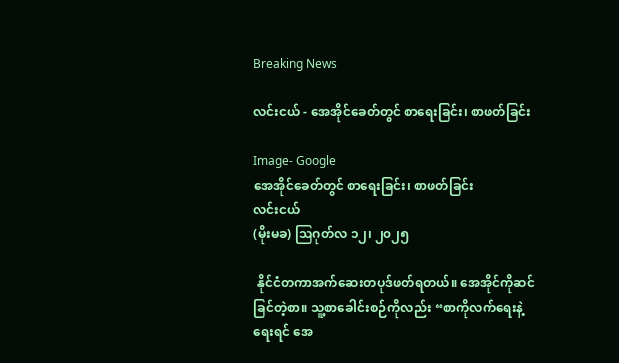Breaking News

လင်းငယ် - အေအိုင်ခေတ်တွင် စာရေးခြင်း၊ စာဖတ်ခြင်း

Image- Google
အေအိုင်ခေတ်တွင် စာရေးခြင်း၊ စာဖတ်ခြင်း
လင်းငယ်
(မိုးမခ) ဩဂုတ်လ ၁၂၊ ၂၀၂၅

 နိုင်ငံတကာအက်ဆေးတပုဒ်ဖတ်ရတယ်။ အေအိုင်ကိုဆင်ခြင်တဲ့စာ။ သူ့စာခေါင်းစဉ်ကိုလည်း “စာကိုလက်ရေးနဲ့ရေးရင် အေ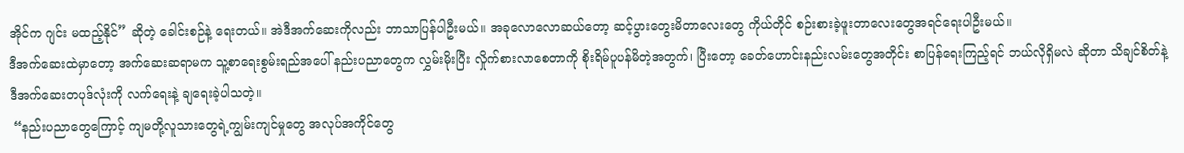အိုင်က ဂျင်း မထည့်နိုင်” ဆိုတဲ့ ခေါင်းစဉ်နဲ့ ရေးတယ်။ အဲဒီအက်ဆေးကိုလည်း ဘာသာပြန်ပါဦးမယ်။ အခုလောလောဆယ်တော့ ဆင့်ပွားတွေးမိတာလေးတွေ ကိုယ်တိုင် စဉ်းစားခဲ့ဖူးတာလေးတွေအရင်ရေးပါဦးမယ်။
ဒီအက်ဆေးထဲမှာတော့ အက်ဆေးဆရာမက သူ့စာရေးစွမ်းရည်အပေါ် နည်းပညာတွေက လွှမ်းမိုးပြီး လှိုက်စားလာစေတာကို စိုးရိမ်ပူပန်မိတဲ့အတွက်၊ ပြီးတော့ ခေတ်ဟောင်းနည်းလမ်းတွေအတိုင်း စာပြန်ရေးကြည့်ရင် ဘယ်လိုရှိမလဲ ဆိုတာ သိချင်စိတ်နဲ့ ဒီအက်ဆေးတပုဒ်လုံးကို လက်ရေးနဲ့ ချရေးခဲ့ပါသတဲ့။
 “နည်းပညာတွေကြောင့် ကျမတို့လူသားတွေရဲ့ကျွမ်းကျင်မှုတွေ အလုပ်အကိုင်တွေ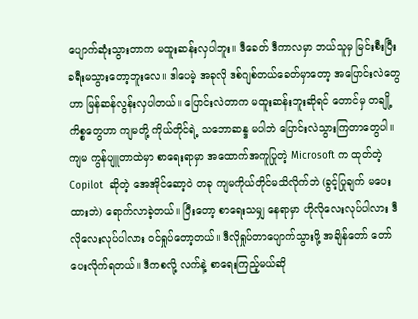ပျောက်ဆုံးသွားတာက မထူးဆန်းလှပါဘူး။ ဒီခေတ် ဒီကာလမှာ ဘယ်သူမှ မြင်းစီးပြီး ခရီးမသွားတော့ဘူးလေ။ ဒါပေမဲ့ အခုလို ဒစ်ဂျစ်တယ်ခေတ်မှာတော့ အပြောင်းလဲတွေဟာ မြန်ဆန်လွန်းလှပါတယ်။ ပြောင်းလဲတာက မထူးဆန်းဘူးဆိုရင် တောင်မှ တချို့ကိစ္စတွေဟာ ကျမတို့ ကိုယ်တိုင်ရဲ့ သဘောဆန္ဒ မပါဘဲ ပြောင်းလဲသွားကြတာတွေပါ။ ကျမ ကွန်ပျူတာထဲမှာ စာရေးရာမှာ အထောက်အကူပြုတဲ့ Microsoft က ထုတ်တဲ့ Copilot  ဆိုတဲ့ အေအိုင်ဆော့ဝဲ တခု ကျမကိုယ်တိုင်မသိလိုက်ဘဲ (ခွင့်ပြုချက် မပေးထားဘဲ) ရောက်လာခဲ့တယ်။ ပြီးတော့ စာရေးသမျှ နေရာမှာ ဟိုလိုလေးလုပ်ပါလား ဒီလိုလေးလုပ်ပါလား ဝင်ရှုပ်တော့တယ်။ ဒီလိုရှုပ်တာပျောက်သွားဖို့ အချိန်တော် တော်ပေးလိုက်ရတယ်။ ဒီကစလို့ လက်နဲ့ စာရေးကြည့်မယ်ဆို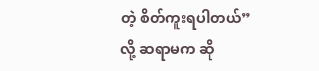တဲ့ စိတ်ကူးရပါတယ်” လို့ ဆရာမက ဆို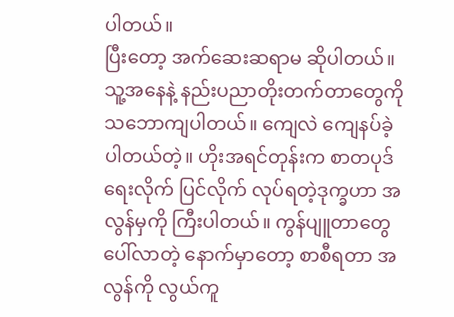ပါတယ်။
ပြီးတော့ အက်ဆေးဆရာမ ဆိုပါတယ်။ သူ့အနေနဲ့ နည်းပညာတိုးတက်တာတွေကို သဘောကျပါတယ်။ ကျေလဲ ကျေနပ်ခဲ့ပါတယ်တဲ့။ ဟိုးအရင်တုန်းက စာတပုဒ် ရေးလိုက် ပြင်လိုက် လုပ်ရတဲ့ဒုက္ခဟာ အလွန်မှကို ကြီးပါတယ်။ ကွန်ပျူတာတွေ ပေါ်လာတဲ့ နောက်မှာတော့ စာစီရတာ အလွန်ကို လွယ်ကူ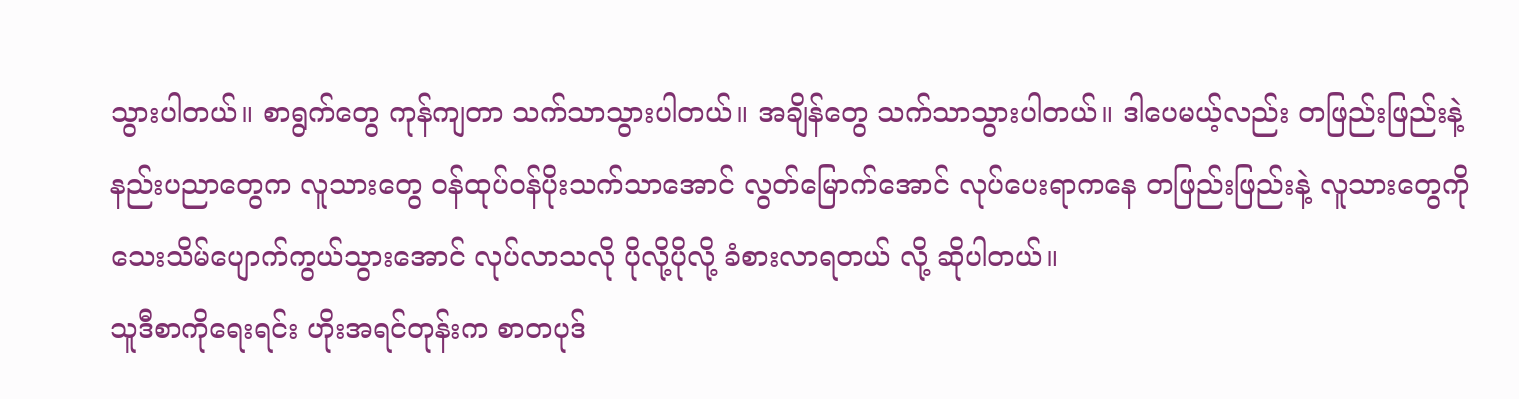သွားပါတယ်။ စာရွက်တွေ ကုန်ကျတာ သက်သာသွားပါတယ်။ အချိန်တွေ သက်သာသွားပါတယ်။ ဒါပေမယ့်လည်း တဖြည်းဖြည်းနဲ့ နည်းပညာတွေက လူသားတွေ ဝန်ထုပ်ဝန်ပိုးသက်သာအောင် လွတ်မြောက်အောင် လုပ်ပေးရာကနေ တဖြည်းဖြည်းနဲ့ လူသားတွေကို သေးသိမ်ပျောက်ကွယ်သွားအောင် လုပ်လာသလို ပိုလို့ပိုလို့ ခံစားလာရတယ် လို့ ဆိုပါတယ်။
သူဒီစာကိုရေးရင်း ဟိုးအရင်တုန်းက စာတပုဒ်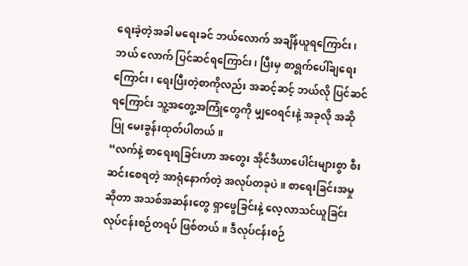ရေးခဲ့တဲ့အခါ မရေးခင် ဘယ်လောက် အချိန်ယူရကြောင်း၊ ဘယ် လောက် ပြင်ဆင်ရကြောင်း၊ ပြီးမှ စာရွက်ပေါ်ချရေးကြောင်း၊ ရေးပြီးတဲ့စာကိုလည်း အဆင့်ဆင့် ဘယ်လို ပြင်ဆင်ရကြောင်း သူ့အတွေ့အကြုံတွေကို မျှဝေရင်းနဲ့ အခုလို အဆိုပြု မေးခွန်းထုတ်ပါတယ်။
“လက်နဲ့ စာရေးရခြင်းဟာ အတွေး အိုင်ဒီယာပေါင်းများစွာ စီးဆင်းစေရတဲ့ အာရုံနောက်တဲ့ အလုပ်တခုပဲ။ စာရေးခြင်းအမှုဆိုတာ အသစ်အဆန်းတွေ ရှာဖွေခြင်းနဲ့ လေ့လာသင်ယူခြင်း လုပ်ငန်းစဉ်တရပ် ဖြစ်တယ်။ ဒီလုပ်ငန်းစဉ်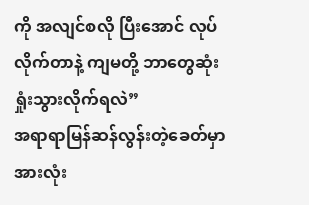ကို အလျင်စလို ပြီးအောင် လုပ်လိုက်တာနဲ့ ကျမတို့ ဘာတွေဆုံးရှုံးသွားလိုက်ရလဲ”
အရာရာမြန်ဆန်လွန်းတဲ့ခေတ်မှာ အားလုံး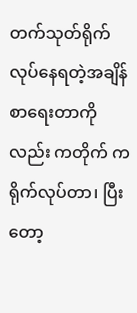တက်သုတ်ရိုက်လုပ်နေရတဲ့အချိန် စာရေးတာကိုလည်း ကတိုက် ကရိုက်လုပ်တာ၊ ပြီးတော့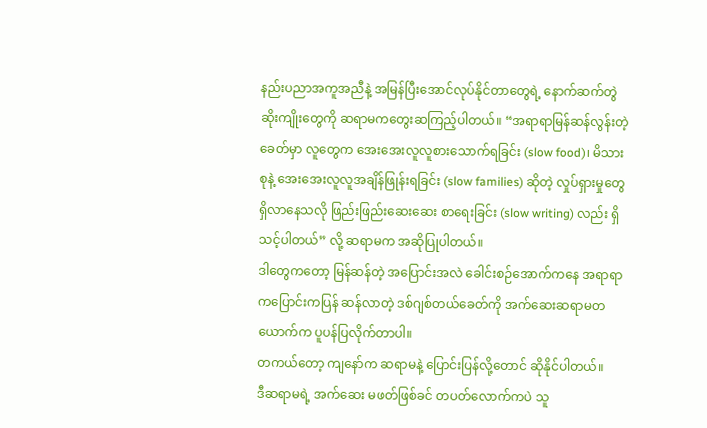နည်းပညာအကူအညီနဲ့ အမြန်ပြီးအောင်လုပ်နိုင်တာတွေရဲ့ နောက်ဆက်တွဲ ဆိုးကျိုးတွေကို ဆရာမကတွေးဆကြည့်ပါတယ်။ “အရာရာမြန်ဆန်လွန်းတဲ့ခေတ်မှာ လူတွေက အေးအေးလူလူစားသောက်ရခြင်း (slow food)၊ မိသားစုနဲ့ အေးအေးလူလူအချိန်ဖြုန်းရခြင်း (slow families) ဆိုတဲ့ လှုပ်ရှားမှုတွေ ရှိလာနေသလို ဖြည်းဖြည်းဆေးဆေး စာရေးခြင်း (slow writing) လည်း ရှိသင့်ပါတယ်” လို့ ဆရာမက အဆိုပြုပါတယ်။
ဒါတွေကတော့ မြန်ဆန်တဲ့ အပြောင်းအလဲ ခေါင်းစဉ်အောက်ကနေ အရာရာ ကပြောင်းကပြန် ဆန်လာတဲ့ ဒစ်ဂျစ်တယ်ခေတ်ကို အက်ဆေးဆရာမတယောက်က ပူပန်ပြလိုက်တာပါ။
တကယ်တော့ ကျနော်က ဆရာမနဲ့ ပြောင်းပြန်လို့တောင် ဆိုနိုင်ပါတယ်။
ဒီဆရာမရဲ့ အက်ဆေး မဖတ်ဖြစ်ခင် တပတ်လောက်ကပဲ သူ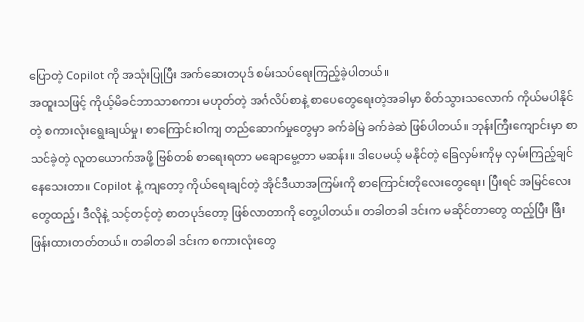ပြောတဲ့ Copilot ကို အသုံးပြုပြီး အက်ဆေးတပုဒ် စမ်းသပ်ရေးကြည့်ခဲ့ပါတယ်။
အထူးသဖြင့် ကိုယ့်မိခင်ဘာသာစကား မဟုတ်တဲ့ အင်္ဂလိပ်စာနဲ့ စာပေတွေရေးတဲ့အခါမှာ စိတ်သွားသလောက် ကိုယ်မပါနိုင်တဲ့ စကားလုံးရွေးချယ်မှု၊ စာကြောင်းဝါကျ တည်ဆောက်မှုတွေမှာ ခက်ခဲမြဲ ခက်ခဲဆဲ ဖြစ်ပါတယ်။ ဘုန်းကြီးကျောင်းမှာ စာသင်ခဲ့တဲ့ လူတယောက်အဖို့ ဗြစ်တစ် စာရေးရတာ မချောမွေ့တာ မဆန်း။ ဒါပေမယ့် မနိုင်တဲ့ ခြေလှမ်းကိုမှ လှမ်းကြည့်ချင် နေသေးတာ။ Copilot နဲ့ ကျတော့ ကိုယ်ရေးချင်တဲ့ အိုင်ဒီယာအကြမ်းကို စာကြောင်းတိုလေးတွေရေး၊ ပြီးရင် အမြင်လေးတွေထည့်၊ ဒီလိုနဲ့ သင့်တင့်တဲ့ စာတပုဒ်တော့ ဖြစ်လာတာကို တွေ့ပါတယ်။ တခါတခါ ဒင်းက မဆိုင်တာတွေ ထည့်ပြီး ဖြီးဖြန်းထားတတ်တယ်။ တခါတခါ ဒင်းက စကားလုံးတွေ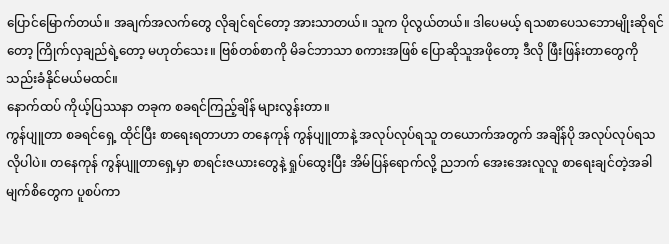ပြောင်မြောက်တယ်။ အချက်အလက်တွေ လိုချင်ရင်တော့ အားသာတယ်။ သူက ပိုလွယ်တယ်။ ဒါပေမယ့် ရသစာပေသဘောမျိုးဆိုရင်တော့ ကြိုက်လှချည်ရဲ့တော့ မဟုတ်သေး။ ဗြစ်တစ်စာကို မိခင်ဘာသာ စကားအဖြစ် ပြောဆိုသူအဖိုတော့ ဒီလို ဖြီးဖြန်းတာတွေကို သည်းခံနိုင်မယ်မထင်။
နောက်ထပ် ကိုယ့်ပြဿနာ တခုက စခရင်ကြည့်ချိန် များလွန်းတာ။
ကွန်ပျူတာ စခရင်ရှေ့ ထိုင်ပြီး စာရေးရတာဟာ တနေကုန် ကွန်ပျူတာနဲ့ အလုပ်လုပ်ရသူ တယောက်အတွက် အချိန်ပို အလုပ်လုပ်ရသလိုပါပဲ။ တနေကုန် ကွန်ပျူတာရှေ့မှာ စာရင်းဇယားတွေနဲ့ ရှုပ်ထွေးပြီး အိမ်ပြန်ရောက်လို့ ညဘက် အေးအေးလူလူ စာရေးချင်တဲ့အခါ မျက်စိတွေက ပူစပ်ကာ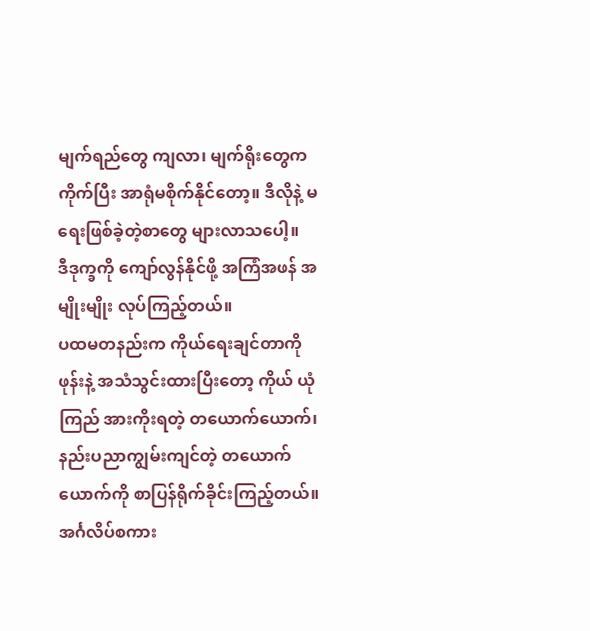မျက်ရည်တွေ ကျလာ၊ မျက်ရိုးတွေက ကိုက်ပြီး အာရုံမစိုက်နိုင်တော့။ ဒီလိုနဲ့ မရေးဖြစ်ခဲ့တဲ့စာတွေ များလာသပေါ့။
ဒီဒုက္ခကို ကျော်လွန်နိုင်ဖို့ အကြံအဖန် အမျိုးမျိုး လုပ်ကြည့်တယ်။
ပထမတနည်းက ကိုယ်ရေးချင်တာကို ဖုန်းနဲ့ အသံသွင်းထားပြီးတော့ ကိုယ် ယုံကြည် အားကိုးရတဲ့ တယောက်ယောက်၊ နည်းပညာကျွမ်းကျင်တဲ့ တယောက်ယောက်ကို စာပြန်ရိုက်ခိုင်းကြည့်တယ်။ အင်္ဂလိပ်စကား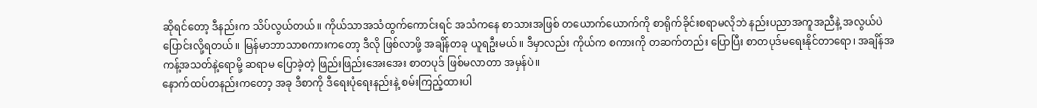ဆိုရင်တော့ ဒီနည်းက သိပ်လွယ်တယ်။ ကိုယ်သာအသံထွက်ကောင်းရင် အသံကနေ စာသားအဖြစ် တယောက်ယောက်ကို စာရိုက်ခိုင်းစရာမလိုဘဲ နည်းပညာအကူအညီနဲ့ အလွယ်ပဲ ပြောင်းလို့ရတယ်။ မြန်မာဘာသာစကားကတော့ ဒီလို ဖြစ်လာဖို့ အချိန်တခု ယူရဦးမယ်။ ဒီမှာလည်း ကိုယ်က စကားကို တဆက်တည်း ပြောပြီး စာတပုဒ်မရေးနိုင်တာရော၊ အချိန်အကန့်အသတ်နဲ့ရောမို့ ဆရာမ ပြောခဲ့တဲ့ ဖြည်းဖြည်းအေးအေး စာတပုဒ် ဖြစ်မလာတာ အမှန်ပဲ။
နောက်ထပ်တနည်းကတော့ အခု ဒီစာကို ဒီရေးပုံရေးနည်းနဲ့ စမ်းကြည့်ထားပါ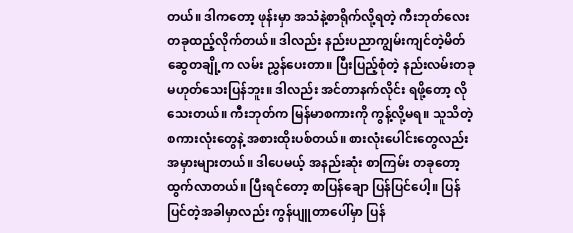တယ်။ ဒါကတော့ ဖုန်းမှာ အသံနဲ့စာရိုက်လို့ရတဲ့ ကီးဘုတ်လေးတခုထည့်လိုက်တယ်။ ဒါလည်း နည်းပညာကျွမ်းကျင်တဲ့မိတ်ဆွေတချို့က လမ်း ညွှန်ပေးတာ။ ပြီးပြည့်စုံတဲ့ နည်းလမ်းတခု မဟုတ်သေးပြန်ဘူး။ ဒါလည်း အင်တာနက်လိုင်း ရဖို့တော့ လိုသေးတယ်။ ကီးဘုတ်က မြန်မာစကားကို ကွန့်လို့မရ။ သူသိတဲ့ စကားလုံးတွေနဲ့ အစားထိုးပစ်တယ်။ စားလုံးပေါင်းတွေလည်း အမှားများတယ်။ ဒါပေမယ့် အနည်းဆုံး စာကြမ်း တခုတော့ ထွက်လာတယ်။ ပြီးရင်တော့ စာပြန်ချော ပြန်ပြင်ပေါ့။ ပြန်ပြင်တဲ့အခါမှာလည်း ကွန်ပျူတာပေါ်မှာ ပြန်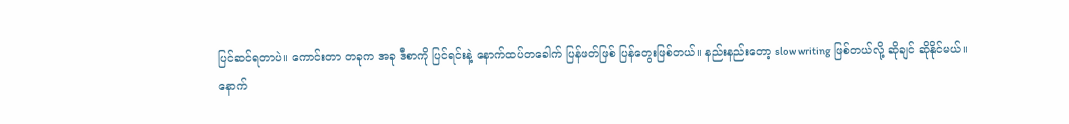ပြင်ဆင်ရတာပဲ။ ကောင်းတာ တခုက အခု ဒီစာကို ပြင်ရင်းနဲ့ နောက်ထပ်တခေါက် ပြန်ဖတ်ဖြစ် ပြန်တွေးဖြစ်တယ်။ နည်းနည်းတော့ slow writing ဖြစ်တယ်လို့ ဆိုချင် ဆိုနိုင်မယ်။
နောက်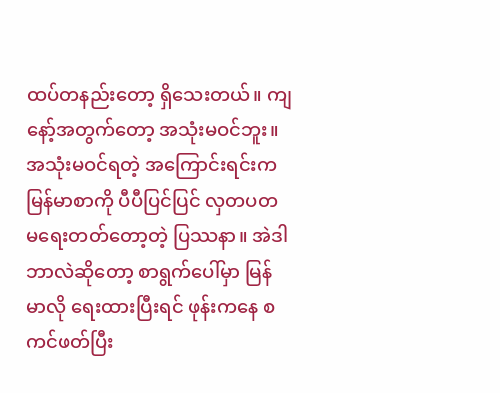ထပ်တနည်းတော့ ရှိသေးတယ်။ ကျနော့်အတွက်တော့ အသုံးမဝင်ဘူး။ အသုံးမဝင်ရတဲ့ အကြောင်းရင်းက မြန်မာစာကို ပီပီပြင်ပြင် လှတပတ မရေးတတ်တော့တဲ့ ပြဿနာ။ အဲဒါဘာလဲဆိုတော့ စာရွက်ပေါ်မှာ မြန်မာလို ရေးထားပြီးရင် ဖုန်းကနေ စကင်ဖတ်ပြီး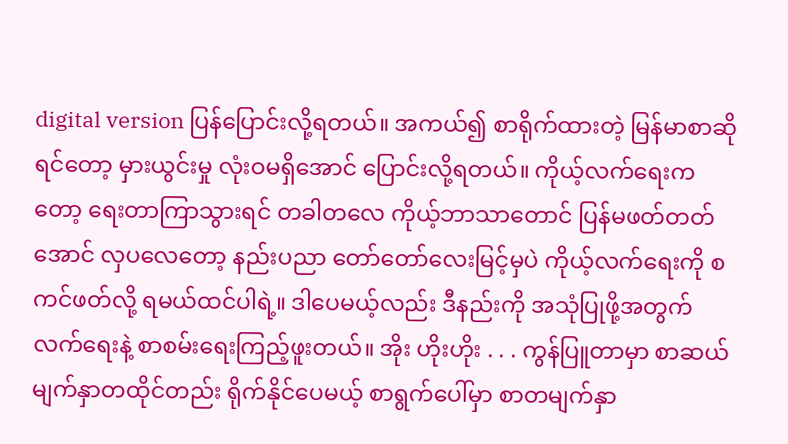digital version ပြန်ပြောင်းလို့ရတယ်။ အကယ်၍ စာရိုက်ထားတဲ့ မြန်မာစာဆိုရင်တော့ မှားယွင်းမှု လုံးဝမရှိအောင် ပြောင်းလို့ရတယ်။ ကိုယ့်လက်ရေးကတော့ ရေးတာကြာသွားရင် တခါတလေ ကိုယ့်ဘာသာတောင် ပြန်မဖတ်တတ်အောင် လှပလေတော့ နည်းပညာ တော်တော်လေးမြင့်မှပဲ ကိုယ့်လက်ရေးကို စကင်ဖတ်လို့ ရမယ်ထင်ပါရဲ့။ ဒါပေမယ့်လည်း ဒီနည်းကို အသုံပြုဖို့အတွက် လက်ရေးနဲ့ စာစမ်းရေးကြည့်ဖူးတယ်။ အိုး ဟိုးဟိုး . . . ကွန်ပြူတာမှာ စာဆယ်မျက်နှာတထိုင်တည်း ရိုက်နိုင်ပေမယ့် စာရွက်ပေါ်မှာ စာတမျက်နှာ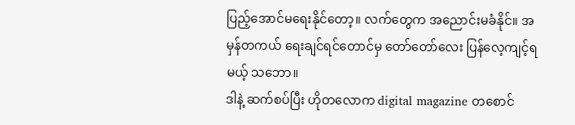ပြည့်အောင်မရေးနိုင်တော့။ လက်တွေက အညောင်းမခံနိုင်။ အမှန်တကယ် ရေးချင်ရင်တောင်မှ တော်တော်လေး ပြန်လေ့ကျင့်ရမယ့် သဘော။
ဒါနဲ့ ဆက်စပ်ပြီး ဟိုတလောက digital magazine တစောင်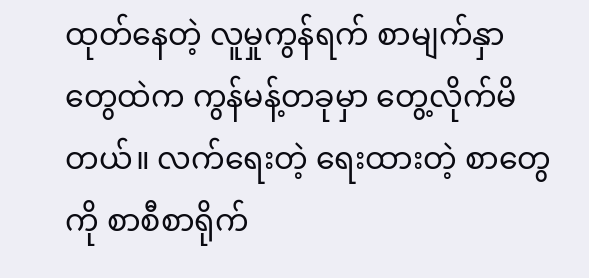ထုတ်နေတဲ့ လူမှုကွန်ရက် စာမျက်နှာတွေထဲက ကွန်မန့်တခုမှာ တွေ့လိုက်မိတယ်။ လက်ရေးတဲ့ ရေးထားတဲ့ စာတွေကို စာစီစာရိုက်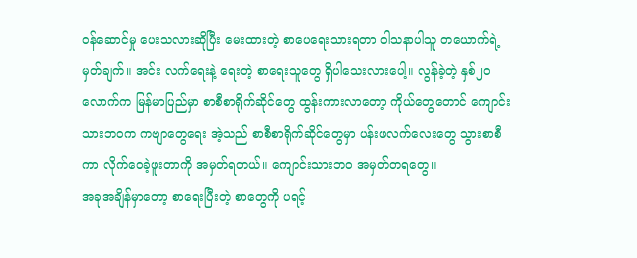ဝန်ဆောင်မှု ပေးသလားဆိုပြီး မေးထားတဲ့ စာပေရေးသားရတာ ဝါသနာပါသူ တယောက်ရဲ့ မှတ်ချက်။ အင်း လက်ရေးနဲ့ ရေးတဲ့ စာရေးသူတွေ ရှိပါသေးလားပေါ့။ လွန်ခဲ့တဲ့ နှစ်၂ဝလောက်က မြန်မာပြည်မှာ စာစီစာရိုက်ဆိုင်တွေ ထွန်းကားလာတော့ ကိုယ်တွေတောင် ကျောင်းသားဘဝက ကဗျာတွေရေး အဲ့သည် စာစီစာရိုက်ဆိုင်တွေမှာ ပန်းဖလက်လေးတွေ သွားစာစီကာ လိုက်ဝေခဲ့ဖူးတာကို အမှတ်ရတယ်။ ကျောင်းသားဘဝ အမှတ်တရတွေ။
အခုအချိန်မှာတော့ စာရေးပြီးတဲ့ စာတွေကို ပရင့်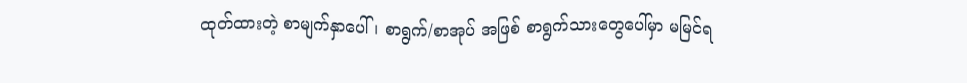ထုတ်ထားတဲ့ စာမျက်နှာပေါ်၊ စာရွက်/စာအုပ် အဖြစ် စာရွက်သားတွေပေါ်မှာ မမြင်ရ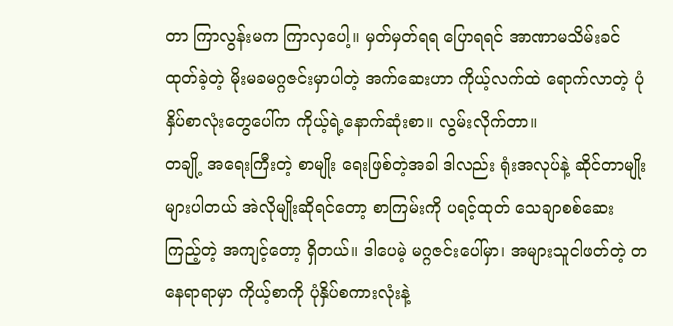တာ ကြာလွန်းမက ကြာလှပေါ့။ မှတ်မှတ်ရရ ပြောရရင် အာဏာမသိမ်းခင် ထုတ်ခဲ့တဲ့ မိုးမခမဂ္ဂဇင်းမှာပါတဲ့ အက်ဆေးဟာ ကိုယ့်လက်ထဲ ရောက်လာတဲ့ ပုံနှိပ်စာလုံးတွေပေါ်က ကိုယ့်ရဲ့နောက်ဆုံးစာ။ လွမ်းလိုက်တာ။
တချို့ အရေးကြီးတဲ့ စာမျိုး ရေးဖြစ်တဲ့အခါ ဒါလည်း ရုံးအလုပ်နဲ့ ဆိုင်တာမျိုး များပါတယ် အဲလိုမျိုးဆိုရင်တော့ စာကြမ်းကို ပရင့်ထုတ် သေချာစစ်ဆေးကြည့်တဲ့ အကျင့်တော့ ရှိတယ်။ ဒါပေမဲ့ မဂ္ဂဇင်းပေါ်မှာ၊ အများသူငါဖတ်တဲ့ တနေရာရာမှာ ကိုယ့်စာကို ပုံနှိပ်စကားလုံးနဲ့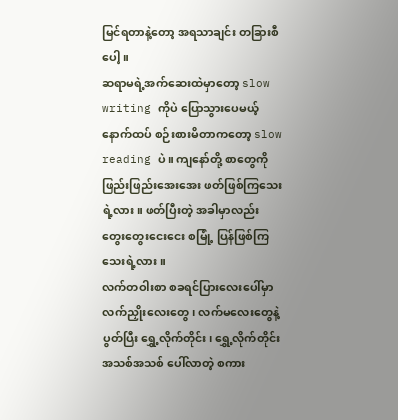မြင်ရတာနဲ့တော့ အရသာချင်း တခြားစီပေါ့။
ဆရာမရဲ့အက်ဆေးထဲမှာတော့ slow writing ကိုပဲ ပြောသွားပေမယ့် နောက်ထပ် စဉ်းစားမိတာကတော့ slow reading ပဲ။ ကျနော်တို့ စာတွေကို ဖြည်းဖြည်းအေးအေး ဖတ်ဖြစ်ကြသေးရဲ့လား။ ဖတ်ပြီးတဲ့ အခါမှာလည်း တွေးတွေးငေးငေး စမြုံ့ ပြန်ဖြစ်ကြသေးရဲ့လား။
လက်တဝါးစာ စခရင်ပြားလေးပေါ်မှာ လက်ညှိုးလေးတွေ၊ လက်မလေးတွေနဲ့ ပွတ်ပြီး ရွှေ့လိုက်တိုင်း၊ ရွှေ့လိုက်တိုင်း အသစ်အသစ် ပေါ်လာတဲ့ စကား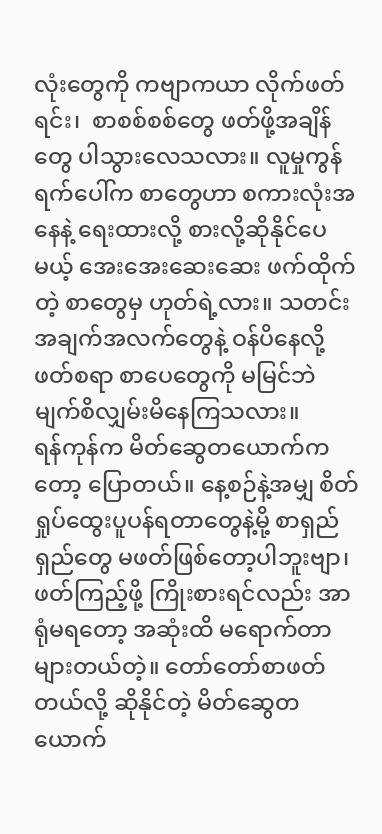လုံးတွေကို ကဗျာကယာ လိုက်ဖတ်ရင်း၊  စာစစ်စစ်တွေ ဖတ်ဖို့အချိန်တွေ ပါသွားလေသလား။ လူမှုကွန်ရက်ပေါ်က စာတွေဟာ စကားလုံးအနေနဲ့ ရေးထားလို့ စားလို့ဆိုနိုင်ပေမယ့် အေးအေးဆေးဆေး ဖက်ထိုက်တဲ့ စာတွေမှ ဟုတ်ရဲ့လား။ သတင်း အချက်အလက်တွေနဲ့ ဝန်ပိနေလို့ ဖတ်စရာ စာပေတွေကို မမြင်ဘဲ မျက်စိလျှမ်းမိနေကြသလား။
ရန်ကုန်က မိတ်ဆွေတယောက်ကတော့ ပြောတယ်။ နေ့စဉ်နဲ့အမျှ စိတ်ရှုပ်ထွေးပူပန်ရတာတွေနဲ့မို့ စာရှည်ရှည်တွေ မဖတ်ဖြစ်တော့ပါဘူးဗျာ၊ ဖတ်ကြည့်ဖို့ ကြိုးစားရင်လည်း အာရုံမရတော့ အဆုံးထိ မရောက်တာ များတယ်တဲ့။ တော်တော်စာဖတ်တယ်လို့ ဆိုနိုင်တဲ့ မိတ်ဆွေတယောက်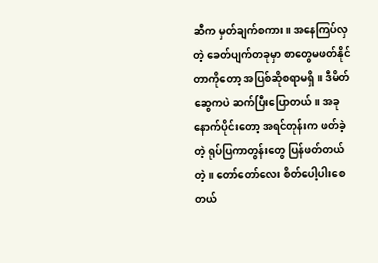ဆီက မှတ်ချက်စကား။ အနေကြပ်လှတဲ့ ခေတ်ပျက်တခုမှာ စာတွေမဖတ်နိုင်တာကိုတော့ အပြစ်ဆိုစရာမရှိ။ ဒီမိတ်ဆွေကပဲ ဆက်ပြီးပြောတယ်။ အခုနောက်ပိုင်းတော့ အရင်တုန်းက ဖတ်ခဲ့တဲ့ ရုပ်ပြကာတွန်းတွေ ပြန်ဖတ်တယ်တဲ့။ တော်တော်လေး စိတ်ပေါ့ပါးစေတယ်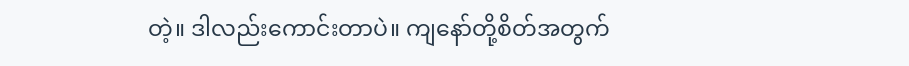တဲ့။ ဒါလည်းကောင်းတာပဲ။ ကျနော်တို့စိတ်အတွက်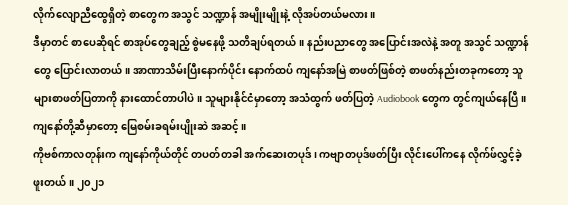လိုက်လျောညီထွေရှိတဲ့ စာတွေက အသွင် သဏ္ဍာန် အမျိုးမျိုးနဲ့ လိုအပ်တယ်မလား။
ဒီမှာတင် စာပေဆိုရင် စာအုပ်တွေချည့် စွဲမနေဖို့ သတိချပ်ရတယ်။ နည်းပညာတွေ အပြောင်းအလဲနဲ့ အတူ အသွင် သဏ္ဍာန်တွေ ပြောင်းလာတယ်။ အာဏာသိမ်းပြီးနောက်ပိုင်း နောက်ထပ် ကျနော်အမြဲ စာဖတ်ဖြစ်တဲ့ စာဖတ်နည်းတခုကတော့ သူများစာဖတ်ပြတာကို နားထောင်တာပါပဲ။ သူများနိုင်ငံမှာတော့ အသံထွက် ဖတ်ပြတဲ့ Audiobook တွေက တွင်ကျယ်နေပြီ။ ကျနော်တို့ဆီမှာတော့ မြေစမ်းခရမ်းပျိုးဆဲ အဆင့်။
ကိုဗစ်ကာလတုန်းက ကျနော်ကိုယ်တိုင် တပတ်တခါ အက်ဆေးတပုဒ်၊ ကဗျာတပုဒ်ဖတ်ပြီး လိုင်းပေါ်ကနေ လိုက်ဖ်လွှင့်ခဲ့ဖူးတယ်။ ၂၀၂၁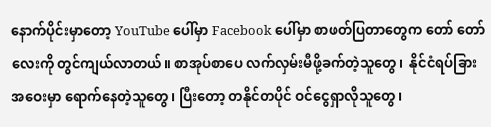နောက်ပိုင်းမှာတော့ YouTube ပေါ်မှာ Facebook ပေါ်မှာ စာဖတ်ပြတာတွေက တော် တော်လေးကို တွင်ကျယ်လာတယ်။ စာအုပ်စာပေ လက်လှမ်းမီဖို့ခက်တဲ့သူတွေ၊  နိုင်ငံရပ်ခြားအဝေးမှာ ရောက်နေတဲ့သူတွေ၊ ပြီးတော့ တနိုင်တပိုင် ဝင်ငွေရှာလိုသူတွေ၊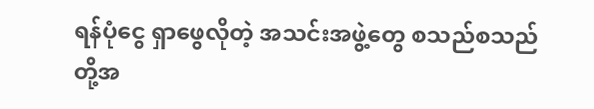ရန်ပုံငွေ ရှာဖွေလိုတဲ့ အသင်းအဖွဲ့တွေ စသည်စသည် တို့အ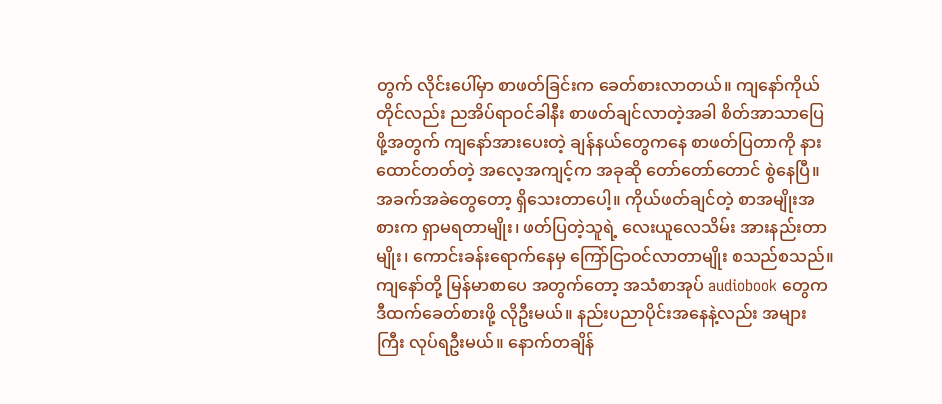တွက် လိုင်းပေါ်မှာ စာဖတ်ခြင်းက ခေတ်စားလာတယ်။ ကျနော်ကိုယ်တိုင်လည်း ညအိပ်ရာဝင်ခါနီး စာဖတ်ချင်လာတဲ့အခါ စိတ်အာသာပြေဖို့အတွက် ကျနော်အားပေးတဲ့ ချန်နယ်တွေကနေ စာဖတ်ပြတာကို နားထောင်တတ်တဲ့ အလေ့အကျင့်က အခုဆို တော်တော်တောင် စွဲနေပြီ။
အခက်အခဲတွေတော့ ရှိသေးတာပေါ့။ ကိုယ်ဖတ်ချင်တဲ့ စာအမျိုးအစားက ရှာမရတာမျိုး၊ ဖတ်ပြတဲ့သူရဲ့ လေးယူလေသိမ်း အားနည်းတာမျိုး၊ ကောင်းခန်းရောက်နေမှ ကြော်ငြာဝင်လာတာမျိုး စသည်စသည်။ ကျနော်တို့ မြန်မာစာပေ အတွက်တော့ အသံစာအုပ် audiobook တွေက ဒီထက်ခေတ်စားဖို့ လိုဦးမယ်။ နည်းပညာပိုင်းအနေနဲ့လည်း အများကြီး လုပ်ရဦးမယ်။ နောက်တချိန်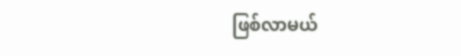ဖြစ်လာမယ်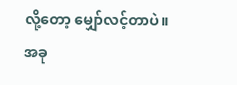လို့တော့ မျှော်လင့်တာပဲ။
အခု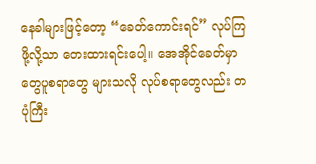နေခါများဖြင့်တော့ “ခေတ်ကောင်းရင်” လုပ်ကြဖို့လို့သာ တေးထားရင်းပေါ့။ အေအိုင်ခေတ်မှာ တွေပူစရာတွေ များသလို လုပ်စရာတွေလည်း တပုံကြီး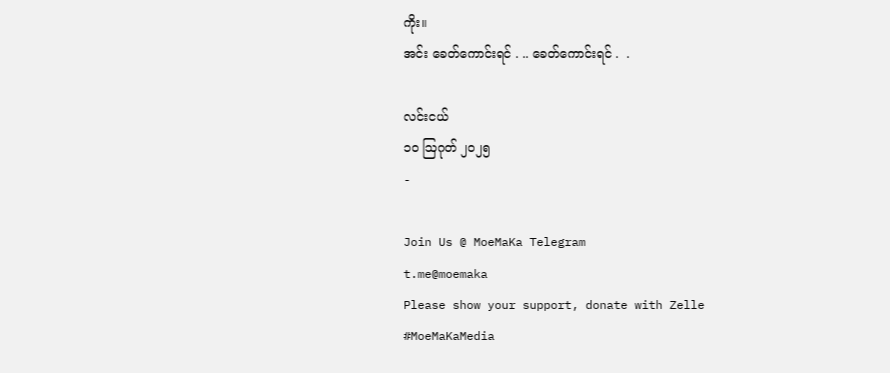ကိုး။
အင်း ခေတ်ကောင်းရင် . .. ခေတ်ကောင်းရင် .  .

လင်းငယ်
၁၀ ဩဂုတ် ၂၀၂၅
-

Join Us @ MoeMaKa Telegram
t.me@moemaka
Please show your support, donate with Zelle
#MoeMaKaMedia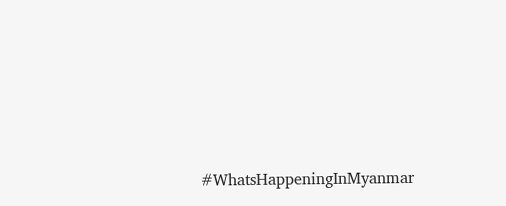#WhatsHappeningInMyanmar